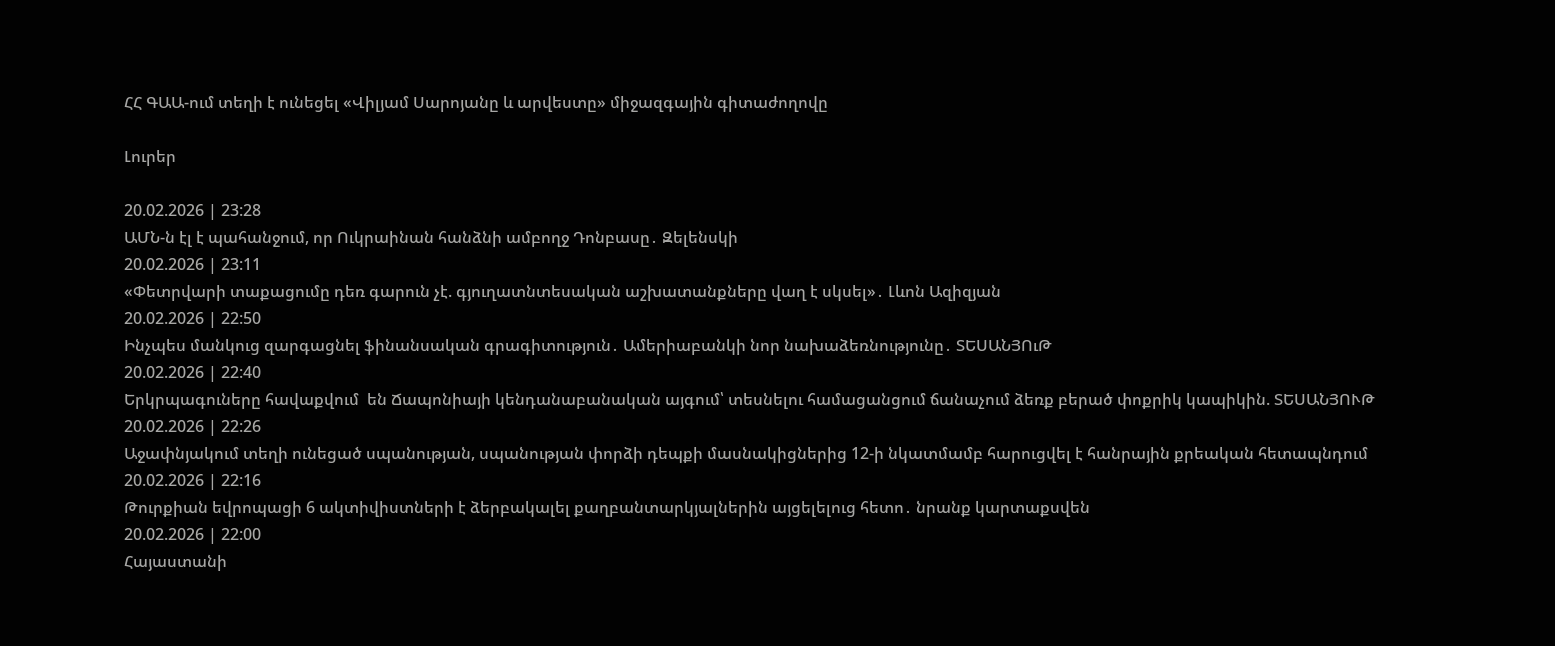ՀՀ ԳԱԱ-ում տեղի է ունեցել «Վիլյամ Սարոյանը և արվեստը» միջազգային գիտաժողովը

Լուրեր

20.02.2026 | 23:28
ԱՄՆ-ն էլ է պահանջում, որ Ուկրաինան հանձնի ամբողջ Դոնբասը․ Զելենսկի
20.02.2026 | 23:11
«Փետրվարի տաքացումը դեռ գարուն չէ. գյուղատնտեսական աշխատանքները վաղ է սկսել»․ Լևոն Ազիզյան
20.02.2026 | 22:50
Ինչպես մանկուց զարգացնել ֆինանսական գրագիտություն․ Ամերիաբանկի նոր նախաձեռնությունը․ ՏԵՍԱՆՅՈւԹ
20.02.2026 | 22:40
Երկրպագուները հավաքվում  են Ճապոնիայի կենդանաբանական այգում՝ տեսնելու համացանցում ճանաչում ձեռք բերած փոքրիկ կապիկին. ՏԵՍԱՆՅՈՒԹ
20.02.2026 | 22:26
Աջափնյակում տեղի ունեցած սպանության, սպանության փորձի դեպքի մասնակիցներից 12-ի նկատմամբ հարուցվել է հանրային քրեական հետապնդում
20.02.2026 | 22:16
Թուրքիան եվրոպացի 6 ակտիվիստների է ձերբակալել քաղբանտարկյալներին այցելելուց հետո․ նրանք կարտաքսվեն
20.02.2026 | 22:00
Հայաստանի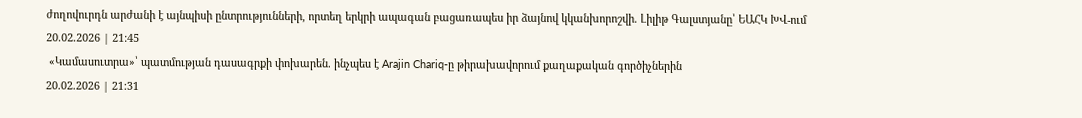ժողովուրդն արժանի է այնպիսի ընտրությունների, որտեղ երկրի ապագան բացառապես իր ձայնով կկանխորոշվի. Լիլիթ Գալստյանը՝ ԵԱՀԿ ԽՎ-ում
20.02.2026 | 21:45
 «Կամասուտրա»՝ պատմության դասագրքի փոխարեն. ինչպես է Arajin Chariq-ը թիրախավորում քաղաքական գործիչներին
20.02.2026 | 21:31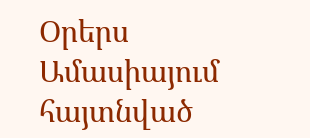Օրերս Ամասիայում հայտնված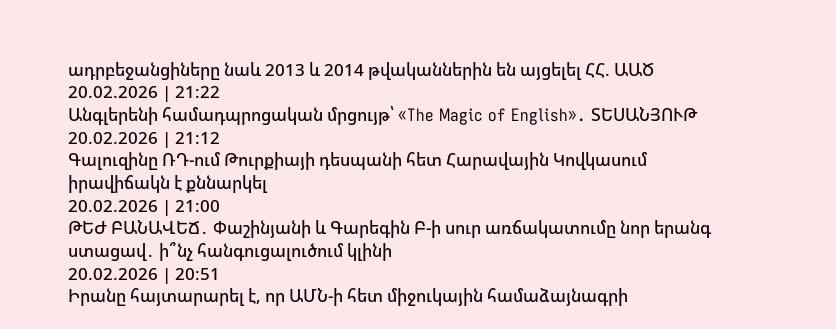ադրբեջանցիները նաև 2013 և 2014 թվականներին են այցելել ՀՀ. ԱԱԾ
20.02.2026 | 21:22
Անգլերենի համադպրոցական մրցույթ՝ «The Magic of English»․ ՏԵՍԱՆՅՈՒԹ
20.02.2026 | 21:12
Գալուզինը ՌԴ-ում Թուրքիայի դեսպանի հետ Հարավային Կովկասում իրավիճակն է քննարկել
20.02.2026 | 21:00
ԹԵԺ ԲԱՆԱՎԵՃ․ Փաշինյանի և Գարեգին Բ-ի սուր առճակատումը նոր երանգ ստացավ․ ի՞նչ հանգուցալուծում կլինի
20.02.2026 | 20:51
Իրանը հայտարարել է, որ ԱՄՆ-ի հետ միջուկային համաձայնագրի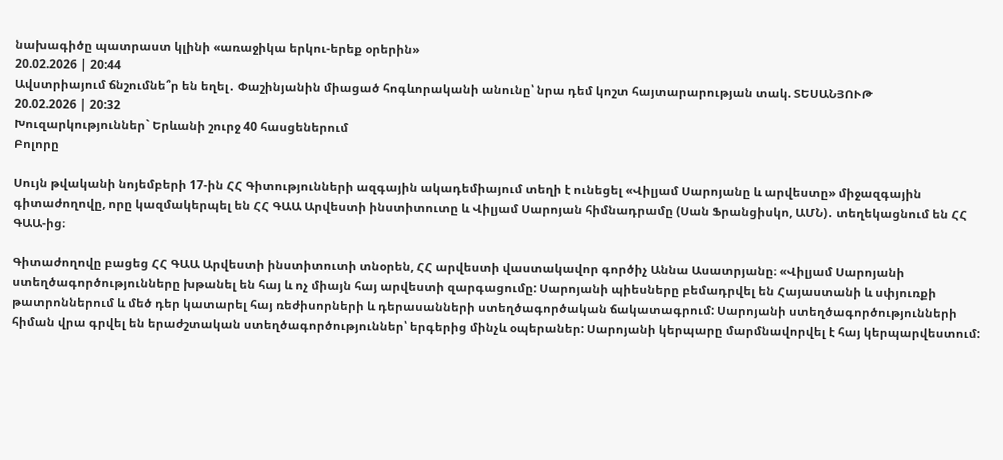նախագիծը պատրաստ կլինի «առաջիկա երկու-երեք օրերին»
20.02.2026 | 20:44
Ավստրիայում ճնշումնե՞ր են եղել․ Փաշինյանին միացած հոգևորականի անունը՝ նրա դեմ կոշտ հայտարարության տակ. ՏԵՍԱՆՅՈՒԹ
20.02.2026 | 20:32
Խուզարկություններ` Երևանի շուրջ 40 հասցեներում
Բոլորը

Սույն թվականի նոյեմբերի 17-ին ՀՀ Գիտությունների ազգային ակադեմիայում տեղի է ունեցել «Վիլյամ Սարոյանը և արվեստը» միջազգային գիտաժողովը, որը կազմակերպել են ՀՀ ԳԱԱ Արվեստի ինստիտուտը և Վիլյամ Սարոյան հիմնադրամը (Սան Ֆրանցիսկո, ԱՄՆ)․ տեղեկացնում են ՀՀ ԳԱԱ-ից։

Գիտաժողովը բացեց ՀՀ ԳԱԱ Արվեստի ինստիտուտի տնօրեն, ՀՀ արվեստի վաստակավոր գործիչ Աննա Ասատրյանը։ «Վիլյամ Սարոյանի ստեղծագործությունները խթանել են հայ և ոչ միայն հայ արվեստի զարգացումը: Սարոյանի պիեսները բեմադրվել են Հայաստանի և սփյուռքի թատրոններում և մեծ դեր կատարել հայ ռեժիսորների և դերասանների ստեղծագործական ճակատագրում: Սարոյանի ստեղծագործությունների հիման վրա գրվել են երաժշտական ստեղծագործություններ՝ երգերից մինչև օպերաներ: Սարոյանի կերպարը մարմնավորվել է հայ կերպարվեստում: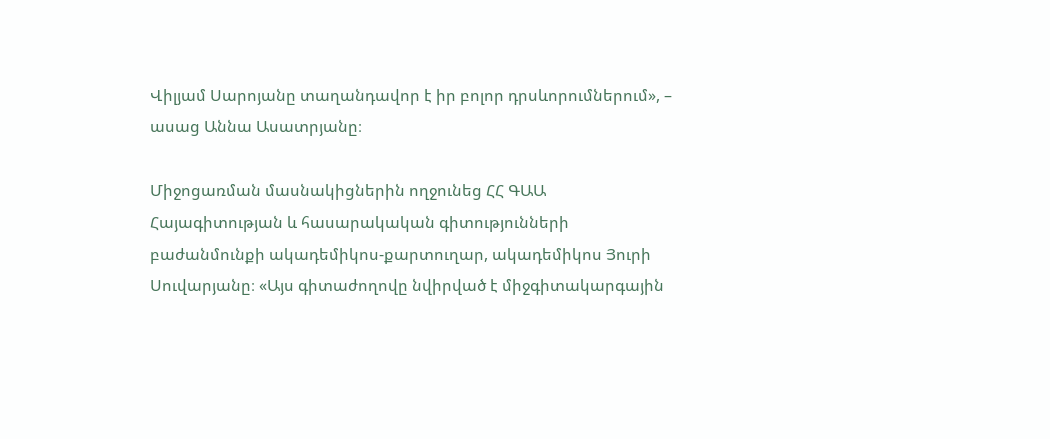Վիլյամ Սարոյանը տաղանդավոր է իր բոլոր դրսևորումներում», – ասաց Աննա Ասատրյանը։

Միջոցառման մասնակիցներին ողջունեց ՀՀ ԳԱԱ Հայագիտության և հասարակական գիտությունների բաժանմունքի ակադեմիկոս-քարտուղար, ակադեմիկոս Յուրի Սուվարյանը։ «Այս գիտաժողովը նվիրված է միջգիտակարգային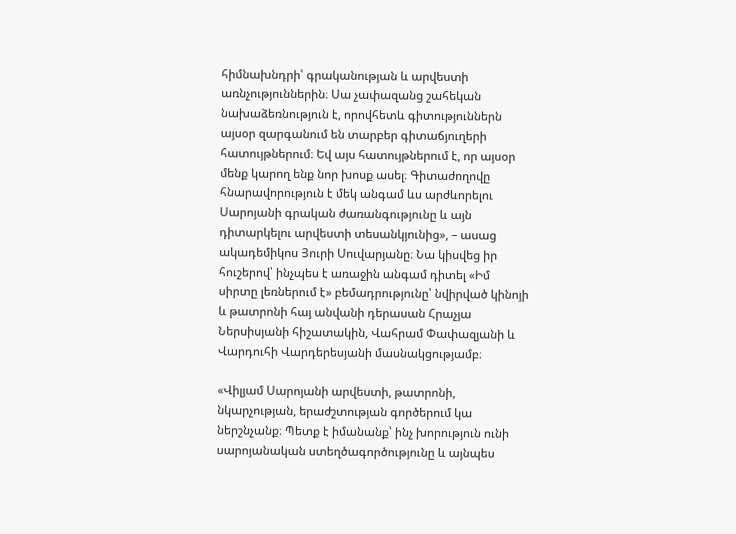հիմնախնդրի՝ գրականության և արվեստի առնչություններին։ Սա չափազանց շահեկան նախաձեռնություն է, որովհետև գիտություններն այսօր զարգանում են տարբեր գիտաճյուղերի հատույթներում։ Եվ այս հատույթներում է, որ այսօր մենք կարող ենք նոր խոսք ասել։ Գիտաժողովը հնարավորություն է մեկ անգամ ևս արժևորելու Սարոյանի գրական ժառանգությունը և այն դիտարկելու արվեստի տեսանկյունից», – ասաց ակադեմիկոս Յուրի Սուվարյանը։ Նա կիսվեց իր հուշերով՝ ինչպես է առաջին անգամ դիտել «Իմ սիրտը լեռներում է» բեմադրությունը՝ նվիրված կինոյի և թատրոնի հայ անվանի դերասան Հրաչյա Ներսիսյանի հիշատակին, Վահրամ Փափազյանի և Վարդուհի Վարդերեսյանի մասնակցությամբ։

«Վիլյամ Սարոյանի արվեստի, թատրոնի, նկարչության, երաժշտության գործերում կա ներշնչանք։ Պետք է իմանանք՝ ինչ խորություն ունի սարոյանական ստեղծագործությունը և այնպես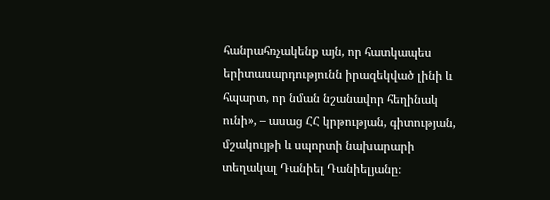հանրահռչակենք այն, որ հատկապես երիտասարդությունն իրազեկված լինի և հպարտ, որ նման նշանավոր հեղինակ ունի», – ասաց ՀՀ կրթության, գիտության, մշակույթի և սպորտի նախարարի տեղակալ Դանիել Դանիելյանը։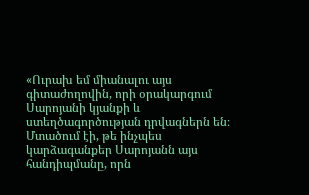«Ուրախ եմ միանալու այս գիտաժողովին, որի օրակարգում Սարոյանի կյանքի և ստեղծագործության դրվագներն են։ Մտածում էի, թե ինչպես կարձագանքեր Սարոյանն այս հանդիպմանը, որն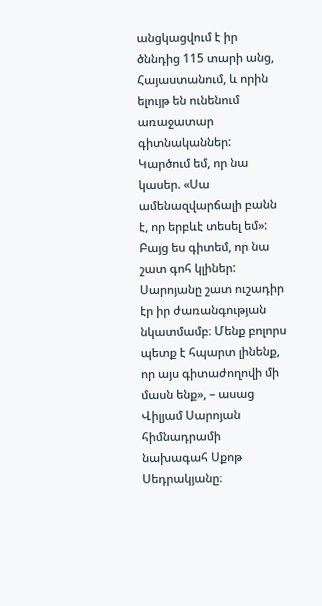անցկացվում է իր ծննդից 115 տարի անց, Հայաստանում, և որին ելույթ են ունենում առաջատար գիտնականներ: Կարծում եմ, որ նա կասեր. «Սա ամենազվարճալի բանն է, որ երբևէ տեսել եմ»: Բայց ես գիտեմ, որ նա շատ գոհ կլիներ: Սարոյանը շատ ուշադիր էր իր ժառանգության նկատմամբ։ Մենք բոլորս պետք է հպարտ լինենք, որ այս գիտաժողովի մի մասն ենք», – ասաց Վիլյամ Սարոյան հիմնադրամի նախագահ Սքոթ Սեդրակյանը։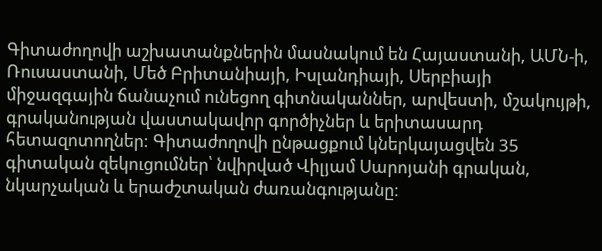Գիտաժողովի աշխատանքներին մասնակում են Հայաստանի, ԱՄՆ-ի, Ռուսաստանի, Մեծ Բրիտանիայի, Իսլանդիայի, Սերբիայի միջազգային ճանաչում ունեցող գիտնականներ, արվեստի, մշակույթի, գրականության վաստակավոր գործիչներ և երիտասարդ հետազոտողներ: Գիտաժողովի ընթացքում կներկայացվեն 35 գիտական զեկուցումներ՝ նվիրված Վիլյամ Սարոյանի գրական, նկարչական և երաժշտական ժառանգությանը։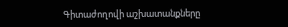Գիտաժողովի աշխատանքները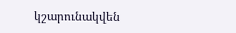կշարունակվեն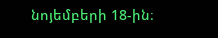նոյեմբերի 18-ին։